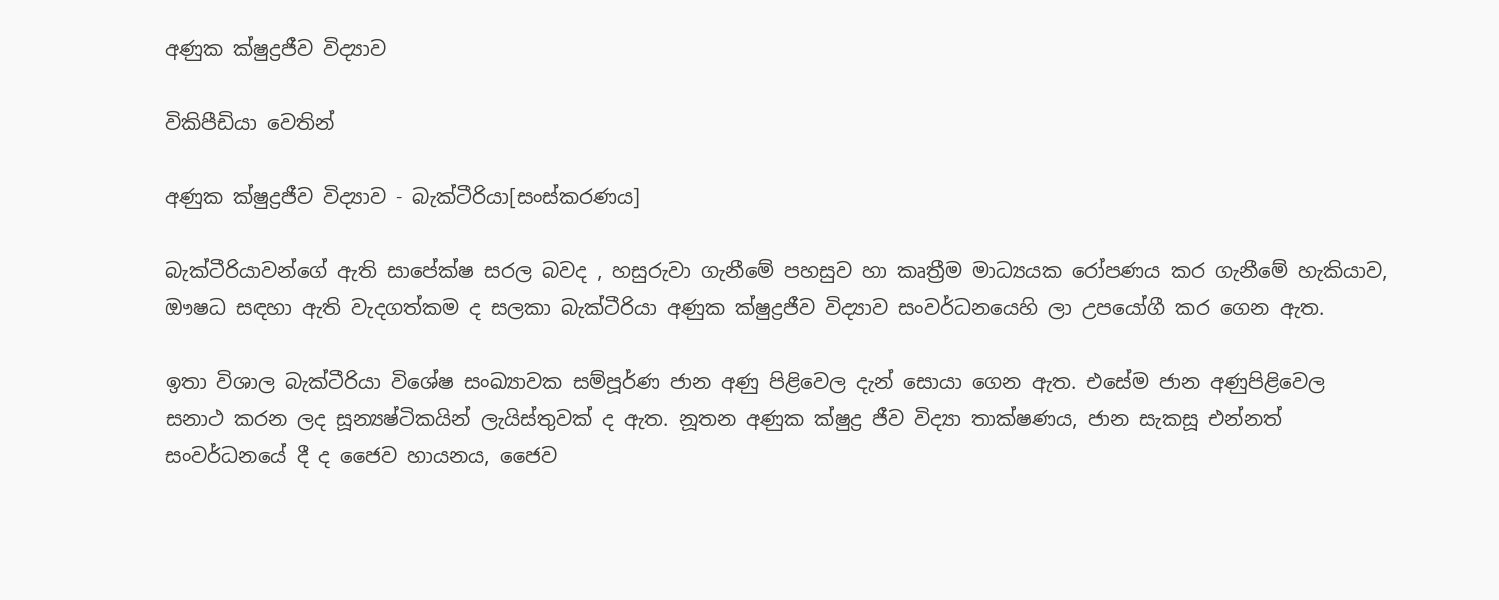අණුක ක්ෂුද්‍රජීව විද්‍යාව

විකිපීඩියා වෙතින්

අණුක ක්ෂුද්‍රජීව විද්‍යාව - බැක්ටීරියා[සංස්කරණය]

බැක්ටීරියාවන්ගේ ඇති සාපේක්ෂ සරල බවද , හසුරුවා ගැනීමේ පහසුව හා කෘත්‍රීම මාධ්‍යයක රෝපණය කර ගැනීමේ හැකියාව, ඖෂධ සඳහා ඇති වැදගත්කම ද සලකා බැක්ටීරියා අණුක ක්ෂුද්‍රජීව විද්‍යාව සංවර්ධනයෙහි ලා උපයෝගී කර ගෙන ඇත.

ඉතා විශාල බැක්ටීරියා විශේෂ සංඛ්‍යාවක සම්පූර්ණ ජාන අණු පිළිවෙල දැන් සොයා ගෙන ඇත. එසේම ජාන අණුපිළිවෙල සනාථ කරන ලද සූන්‍යෂ්ටිකයින් ලැයිස්තුවක් ද ඇත. නූතන අණුක ක්ෂුද්‍ර ජීව විද්‍යා තාක්ෂණය, ජාන සැකසූ එන්නත් සංවර්ධනයේ දී ද ජෛව හායනය, ජෛව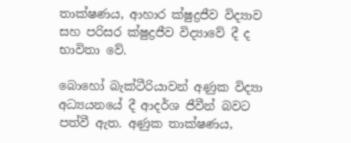තාක්ෂණය, ආහාර ක්ෂුද්‍රජීව විද්‍යාව සහ පරිසර ක්ෂුද්‍රජීව විද්‍යාවේ දී ද භාවිතා වේ.

බොහෝ බැක්ටීරියාවන් අණුක විද්‍යා අධ්‍යයනයේ දී ආදර්ශ ජීවීන් බවට පත්වී ඇත. අණුක තාක්ෂණය,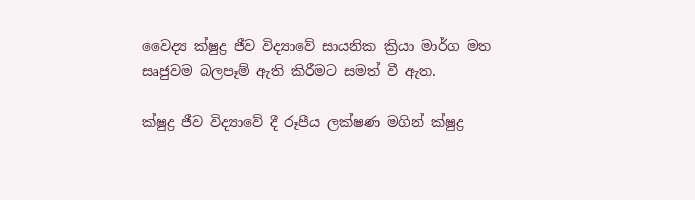වෛද්‍ය ක්ෂුද්‍ර ජීව විද්‍යාවේ සායනික ක්‍රියා මාර්ග මත සෘජුවම බලපෑම් ඇති කිරීමට සමත් වී ඇත.

ක්ෂුද්‍ර ජීව විද්‍යාවේ දී රූපීය ලක්ෂණ මගින් ක්ෂුද්‍ර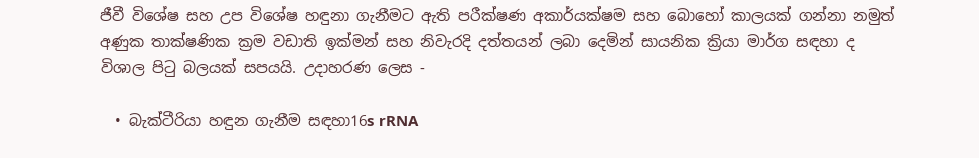ජීවී විශේෂ සහ උප විශේෂ හඳුනා ගැනීමට ඇති පරීක්ෂණ අකාර්යක්ෂම සහ බොහෝ කාලයක් ගන්නා නමුත් අණුක තාක්ෂණික ක්‍රම වඩාති ඉක්මන් සහ නිවැරදි දත්තයන් ලබා දෙමින් සායනික ක්‍රියා මාර්ග සඳහා ද විශාල පිටු බලයක් සපයයි. උදාහරණ ලෙස -

  • බැක්ටීරියා හඳුන ගැනීම සඳහා16s rRNA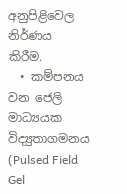අනුපිළිවෙල නිර්ණය කිරීම.
  • කම්පනය වන ජෙලි මාධ්‍යයක විද්‍යුතාගමනය (Pulsed Field Gel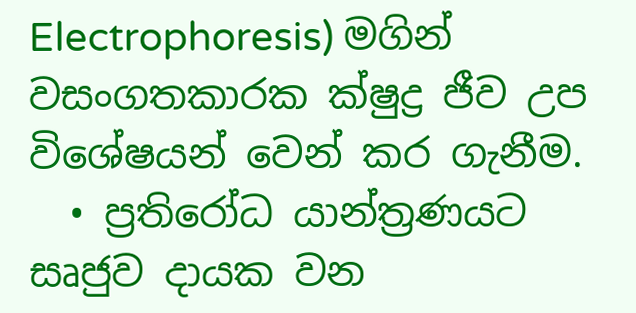Electrophoresis) මගින් වසංගතකාරක ක්ෂුද්‍ර ජීව උප විශේෂයන් වෙන් කර ගැනීම.
  • ප්‍රතිරෝධ යාන්ත්‍රණයට සෘජුව දායක වන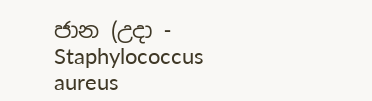ජාන (උදා - Staphylococcus aureus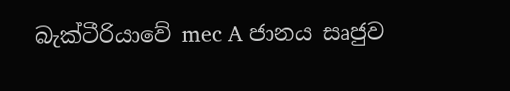බැක්ටීරියාවේ mec A ජානය සෘජුව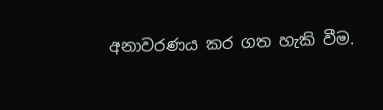අනාවරණය කර ගත හැකි වීම.